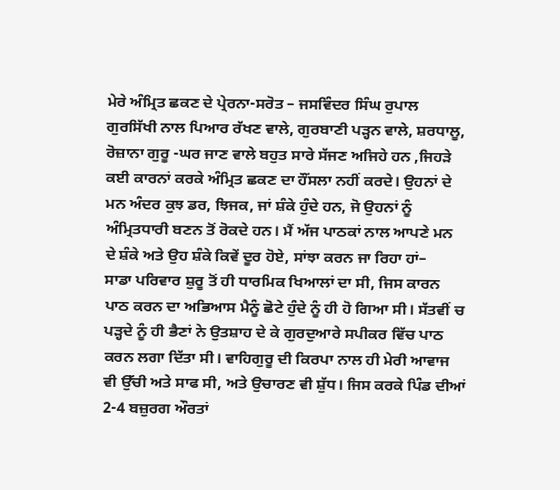ਮੇਰੇ ਅੰਮ੍ਰਿਤ ਛਕਣ ਦੇ ਪ੍ਰੇਰਨਾ-ਸਰੋਤ – ਜਸਵਿੰਦਰ ਸਿੰਘ ਰੁਪਾਲ
ਗੁਰਸਿੱਖੀ ਨਾਲ ਪਿਆਰ ਰੱਖਣ ਵਾਲੇ, ਗੁਰਬਾਣੀ ਪੜ੍ਹਨ ਵਾਲੇ, ਸ਼ਰਧਾਲੂ,
ਰੋਜ਼ਾਨਾ ਗੁਰੂ -ਘਰ ਜਾਣ ਵਾਲੇ ਬਹੁਤ ਸਾਰੇ ਸੱਜਣ ਅਜਿਹੇ ਹਨ ,ਜਿਹੜੇ
ਕਈ ਕਾਰਨਾਂ ਕਰਕੇ ਅੰਮ੍ਰਿਤ ਛਕਣ ਦਾ ਹੌਂਸਲਾ ਨਹੀਂ ਕਰਦੇ। ਉਹਨਾਂ ਦੇ
ਮਨ ਅੰਦਰ ਕੁਝ ਡਰ, ਝਿਜਕ, ਜਾਂ ਸ਼ੰਕੇ ਹੁੰਦੇ ਹਨ, ਜੋ ਉਹਨਾਂ ਨੂੰ
ਅੰਮ੍ਰਿਤਧਾਰੀ ਬਣਨ ਤੋਂ ਰੋਕਦੇ ਹਨ। ਮੈਂ ਅੱਜ ਪਾਠਕਾਂ ਨਾਲ ਆਪਣੇ ਮਨ
ਦੇ ਸ਼ੰਕੇ ਅਤੇ ਉਹ ਸ਼ੰਕੇ ਕਿਵੇਂ ਦੂਰ ਹੋਏ, ਸਾਂਝਾ ਕਰਨ ਜਾ ਰਿਹਾ ਹਾਂ–
ਸਾਡਾ ਪਰਿਵਾਰ ਸ਼ੁਰੂ ਤੋਂ ਹੀ ਧਾਰਮਿਕ ਖਿਆਲਾਂ ਦਾ ਸੀ, ਜਿਸ ਕਾਰਨ
ਪਾਠ ਕਰਨ ਦਾ ਅਭਿਆਸ ਮੈਨੂੰ ਛੋਟੇ ਹੁੰਦੇ ਨੂੰ ਹੀ ਹੋ ਗਿਆ ਸੀ। ਸੱਤਵੀਂ ਚ
ਪੜ੍ਹਦੇ ਨੂੰ ਹੀ ਭੈਣਾਂ ਨੇ ਉਤਸ਼ਾਹ ਦੇ ਕੇ ਗੁਰਦੁਆਰੇ ਸਪੀਕਰ ਵਿੱਚ ਪਾਠ
ਕਰਨ ਲਗਾ ਦਿੱਤਾ ਸੀ। ਵਾਹਿਗੁਰੂ ਦੀ ਕਿਰਪਾ ਨਾਲ ਹੀ ਮੇਰੀ ਆਵਾਜ
ਵੀ ਉੱਚੀ ਅਤੇ ਸਾਫ ਸੀ, ਅਤੇ ਉਚਾਰਣ ਵੀ ਸ਼ੁੱਧ। ਜਿਸ ਕਰਕੇ ਪਿੰਡ ਦੀਆਂ
2-4 ਬਜ਼ੁਰਗ ਔਰਤਾਂ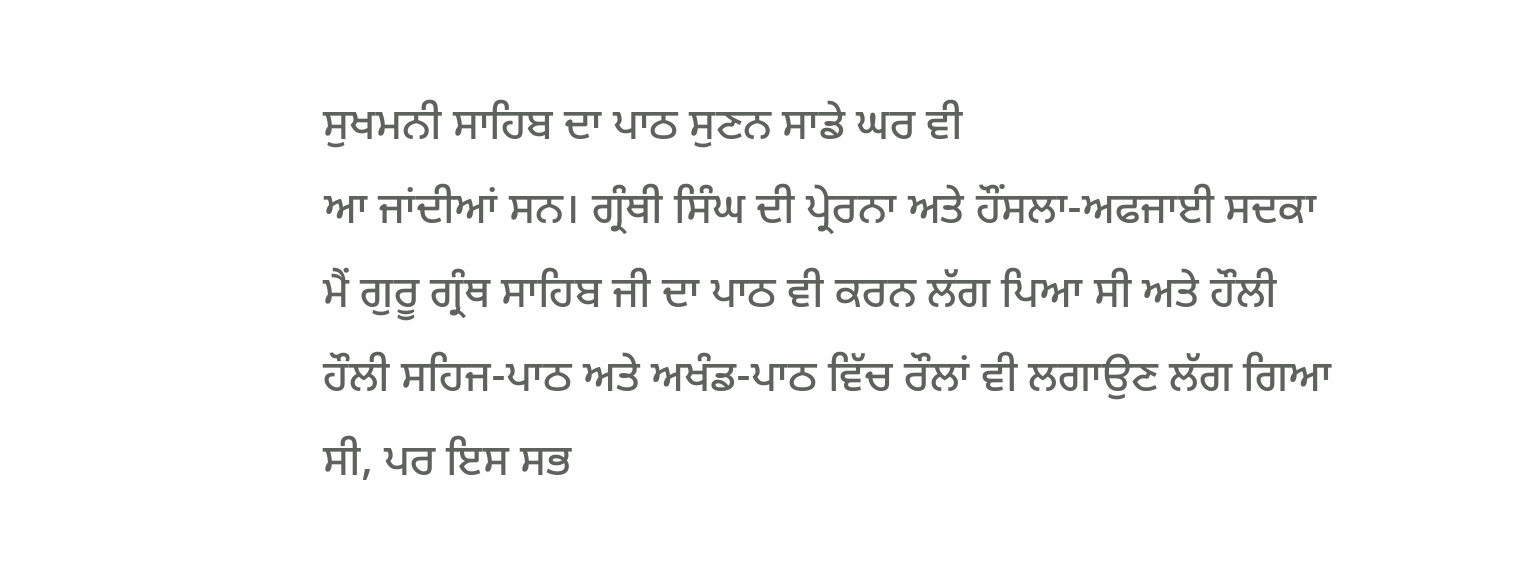ਸੁਖਮਨੀ ਸਾਹਿਬ ਦਾ ਪਾਠ ਸੁਣਨ ਸਾਡੇ ਘਰ ਵੀ
ਆ ਜਾਂਦੀਆਂ ਸਨ। ਗ੍ਰੰਥੀ ਸਿੰਘ ਦੀ ਪ੍ਰੇਰਨਾ ਅਤੇ ਹੌਂਸਲਾ-ਅਫਜਾਈ ਸਦਕਾ
ਮੈਂ ਗੁਰੂ ਗ੍ਰੰਥ ਸਾਹਿਬ ਜੀ ਦਾ ਪਾਠ ਵੀ ਕਰਨ ਲੱਗ ਪਿਆ ਸੀ ਅਤੇ ਹੌਲੀ
ਹੌਲੀ ਸਹਿਜ-ਪਾਠ ਅਤੇ ਅਖੰਡ-ਪਾਠ ਵਿੱਚ ਰੌਲਾਂ ਵੀ ਲਗਾਉਣ ਲੱਗ ਗਿਆ
ਸੀ, ਪਰ ਇਸ ਸਭ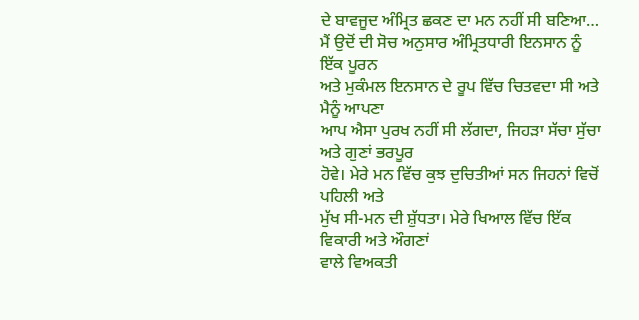ਦੇ ਬਾਵਜੂਦ ਅੰਮ੍ਰਿਤ ਛਕਣ ਦਾ ਮਨ ਨਹੀਂ ਸੀ ਬਣਿਆ…
ਮੈਂ ਉਦੋਂ ਦੀ ਸੋਚ ਅਨੁਸਾਰ ਅੰਮ੍ਰਿਤਧਾਰੀ ਇਨਸਾਨ ਨੂੰ ਇੱਕ ਪੂਰਨ
ਅਤੇ ਮੁਕੰਮਲ ਇਨਸਾਨ ਦੇ ਰੂਪ ਵਿੱਚ ਚਿਤਵਦਾ ਸੀ ਅਤੇ ਮੈਨੂੰ ਆਪਣਾ
ਆਪ ਐਸਾ ਪੁਰਖ ਨਹੀਂ ਸੀ ਲੱਗਦਾ, ਜਿਹੜਾ ਸੱਚਾ ਸੁੱਚਾ ਅਤੇ ਗੁਣਾਂ ਭਰਪੂਰ
ਹੋਵੇ। ਮੇਰੇ ਮਨ ਵਿੱਚ ਕੁਝ ਦੁਚਿਤੀਆਂ ਸਨ ਜਿਹਨਾਂ ਵਿਚੋਂ ਪਹਿਲੀ ਅਤੇ
ਮੁੱਖ ਸੀ-ਮਨ ਦੀ ਸ਼ੁੱਧਤਾ। ਮੇਰੇ ਖਿਆਲ ਵਿੱਚ ਇੱਕ ਵਿਕਾਰੀ ਅਤੇ ਔਗਣਾਂ
ਵਾਲੇ ਵਿਅਕਤੀ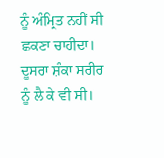ਨੂੰ ਅੰਮ੍ਰਿਤ ਨਹੀਂ ਸੀ ਛਕਣਾ ਚਾਹੀਦਾ। ਦੂਸਰਾ ਸ਼ੰਕਾ ਸਰੀਰ
ਨੂੰ ਲੈ ਕੇ ਵੀ ਸੀ।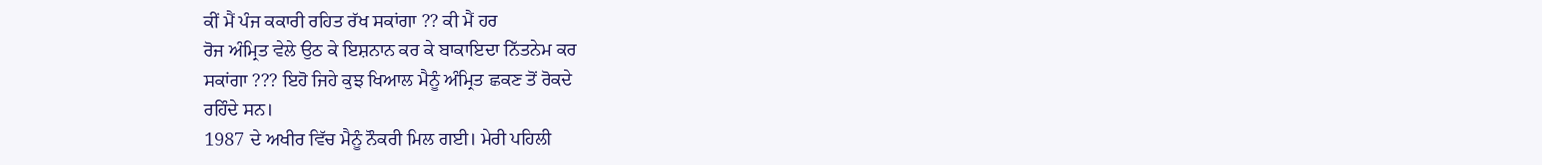ਕੀਂ ਮੈਂ ਪੰਜ ਕਕਾਰੀ ਰਹਿਤ ਰੱਖ ਸਕਾਂਗਾ ?? ਕੀ ਮੈਂ ਹਰ
ਰੋਜ ਅੰਮ੍ਰਿਤ ਵੇਲੇ ਉਠ ਕੇ ਇਸ਼ਨਾਨ ਕਰ ਕੇ ਬਾਕਾਇਦਾ ਨਿੱਤਨੇਮ ਕਰ
ਸਕਾਂਗਾ ??? ਇਹੋ ਜਿਹੇ ਕੁਝ ਖਿਆਲ ਮੈਨੂੰ ਅੰਮ੍ਰਿਤ ਛਕਣ ਤੋਂ ਰੋਕਦੇ
ਰਹਿੰਦੇ ਸਨ।
1987 ਦੇ ਅਖੀਰ ਵਿੱਚ ਮੈਨੂੰ ਨੌਕਰੀ ਮਿਲ ਗਈ। ਮੇਰੀ ਪਹਿਲੀ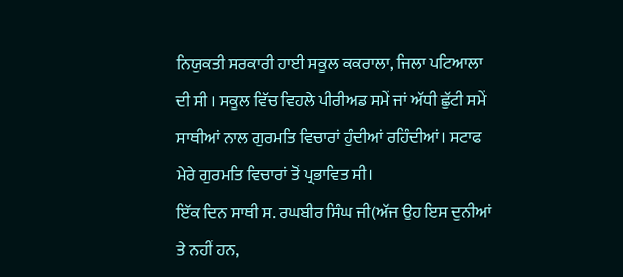ਨਿਯੁਕਤੀ ਸਰਕਾਰੀ ਹਾਈ ਸਕੂਲ ਕਕਰਾਲਾ, ਜਿਲਾ ਪਟਿਆਲਾ
ਦੀ ਸੀ । ਸਕੂਲ ਵਿੱਚ ਵਿਹਲੇ ਪੀਰੀਅਡ ਸਮੇਂ ਜਾਂ ਅੱਧੀ ਛੁੱਟੀ ਸਮੇਂ
ਸਾਥੀਆਂ ਨਾਲ ਗੁਰਮਤਿ ਵਿਚਾਰਾਂ ਹੁੰਦੀਆਂ ਰਹਿੰਦੀਆਂ। ਸਟਾਫ
ਮੇਰੇ ਗੁਰਮਤਿ ਵਿਚਾਰਾਂ ਤੋਂ ਪ੍ਰਭਾਵਿਤ ਸੀ।
ਇੱਕ ਦਿਨ ਸਾਥੀ ਸ. ਰਘਬੀਰ ਸਿੰਘ ਜੀ(ਅੱਜ ਉਹ ਇਸ ਦੁਨੀਆਂ
ਤੇ ਨਹੀਂ ਹਨ,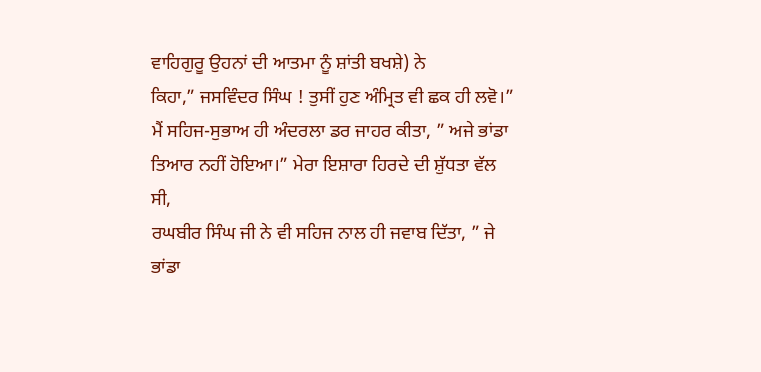ਵਾਹਿਗੁਰੂ ਉਹਨਾਂ ਦੀ ਆਤਮਾ ਨੂੰ ਸ਼ਾਂਤੀ ਬਖਸ਼ੇ) ਨੇ
ਕਿਹਾ,” ਜਸਵਿੰਦਰ ਸਿੰਘ ! ਤੁਸੀਂ ਹੁਣ ਅੰਮ੍ਰਿਤ ਵੀ ਛਕ ਹੀ ਲਵੋ।”
ਮੈਂ ਸਹਿਜ-ਸੁਭਾਅ ਹੀ ਅੰਦਰਲਾ ਡਰ ਜਾਹਰ ਕੀਤਾ, ” ਅਜੇ ਭਾਂਡਾ
ਤਿਆਰ ਨਹੀਂ ਹੋਇਆ।” ਮੇਰਾ ਇਸ਼ਾਰਾ ਹਿਰਦੇ ਦੀ ਸ਼ੁੱਧਤਾ ਵੱਲ ਸੀ,
ਰਘਬੀਰ ਸਿੰਘ ਜੀ ਨੇ ਵੀ ਸਹਿਜ ਨਾਲ ਹੀ ਜਵਾਬ ਦਿੱਤਾ, ” ਜੇ ਭਾਂਡਾ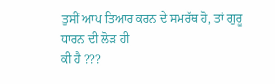ਤੁਸੀਂ ਆਪ ਤਿਆਰ ਕਰਨ ਦੇ ਸਮਰੱਥ ਹੋ, ਤਾਂ ਗੁਰੂ ਧਾਰਨ ਦੀ ਲੋੜ ਹੀ
ਕੀ ਹੈ ???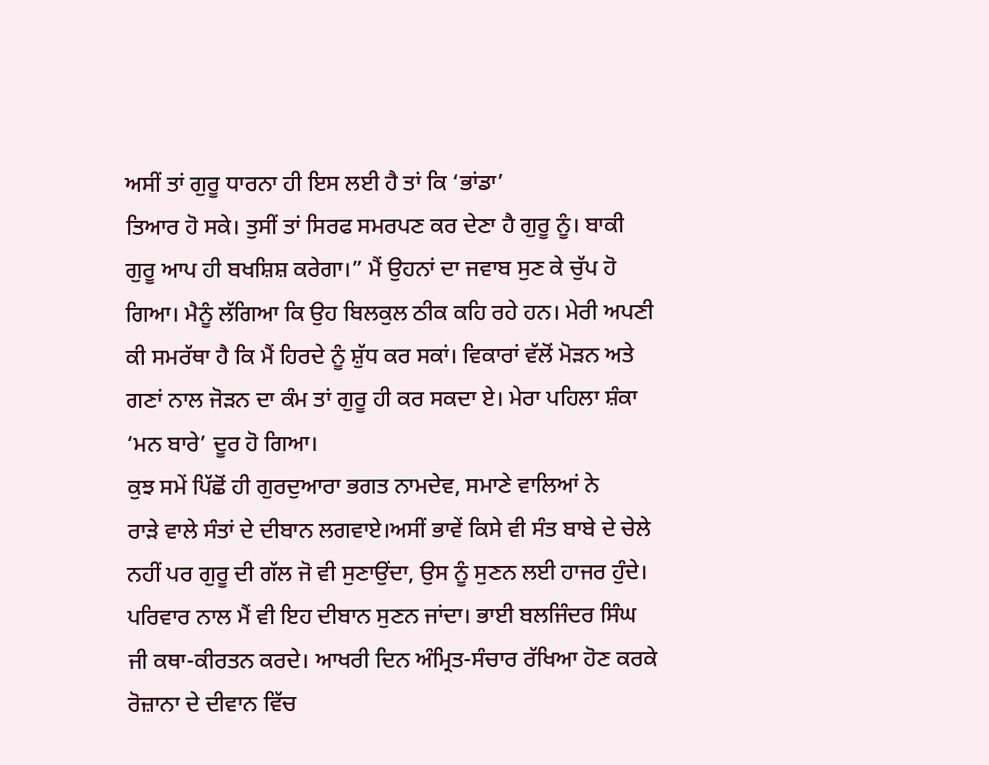ਅਸੀਂ ਤਾਂ ਗੁਰੂ ਧਾਰਨਾ ਹੀ ਇਸ ਲਈ ਹੈ ਤਾਂ ਕਿ ‘ਭਾਂਡਾ’
ਤਿਆਰ ਹੋ ਸਕੇ। ਤੁਸੀਂ ਤਾਂ ਸਿਰਫ ਸਮਰਪਣ ਕਰ ਦੇਣਾ ਹੈ ਗੁਰੂ ਨੂੰ। ਬਾਕੀ
ਗੁਰੂ ਆਪ ਹੀ ਬਖਸ਼ਿਸ਼ ਕਰੇਗਾ।” ਮੈਂ ਉਹਨਾਂ ਦਾ ਜਵਾਬ ਸੁਣ ਕੇ ਚੁੱਪ ਹੋ
ਗਿਆ। ਮੈਨੂੰ ਲੱਗਿਆ ਕਿ ਉਹ ਬਿਲਕੁਲ ਠੀਕ ਕਹਿ ਰਹੇ ਹਨ। ਮੇਰੀ ਅਪਣੀ
ਕੀ ਸਮਰੱਥਾ ਹੈ ਕਿ ਮੈਂ ਹਿਰਦੇ ਨੂੰ ਸ਼ੁੱਧ ਕਰ ਸਕਾਂ। ਵਿਕਾਰਾਂ ਵੱਲੋਂ ਮੋੜਨ ਅਤੇ
ਗਣਾਂ ਨਾਲ ਜੋੜਨ ਦਾ ਕੰਮ ਤਾਂ ਗੁਰੂ ਹੀ ਕਰ ਸਕਦਾ ਏ। ਮੇਰਾ ਪਹਿਲਾ ਸ਼ੰਕਾ
‘ਮਨ ਬਾਰੇ’ ਦੂਰ ਹੋ ਗਿਆ।
ਕੁਝ ਸਮੇਂ ਪਿੱਛੋਂ ਹੀ ਗੁਰਦੁਆਰਾ ਭਗਤ ਨਾਮਦੇਵ, ਸਮਾਣੇ ਵਾਲਿਆਂ ਨੇ
ਰਾੜੇ ਵਾਲੇ ਸੰਤਾਂ ਦੇ ਦੀਬਾਨ ਲਗਵਾਏ।ਅਸੀਂ ਭਾਵੇਂ ਕਿਸੇ ਵੀ ਸੰਤ ਬਾਬੇ ਦੇ ਚੇਲੇ
ਨਹੀਂ ਪਰ ਗੁਰੂ ਦੀ ਗੱਲ ਜੋ ਵੀ ਸੁਣਾਉਂਦਾ, ਉਸ ਨੂੰ ਸੁਣਨ ਲਈ ਹਾਜਰ ਹੁੰਦੇ।
ਪਰਿਵਾਰ ਨਾਲ ਮੈਂ ਵੀ ਇਹ ਦੀਬਾਨ ਸੁਣਨ ਜਾਂਦਾ। ਭਾਈ ਬਲਜਿੰਦਰ ਸਿੰਘ
ਜੀ ਕਥਾ-ਕੀਰਤਨ ਕਰਦੇ। ਆਖਰੀ ਦਿਨ ਅੰਮ੍ਰਿਤ-ਸੰਚਾਰ ਰੱਖਿਆ ਹੋਣ ਕਰਕੇ
ਰੋਜ਼ਾਨਾ ਦੇ ਦੀਵਾਨ ਵਿੱਚ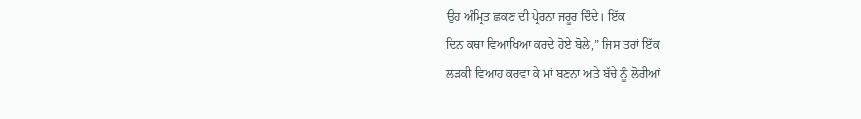ਉਹ ਅੰਮ੍ਰਿਤ ਛਕਣ ਦੀ ਪ੍ਰੇਰਨਾ ਜਰੂਰ ਦਿੰਦੇ। ਇੱਕ
ਦਿਨ ਕਥਾ ਵਿਆਖਿਆ ਕਰਦੇ ਹੋਏ ਬੋਲੇ,” ਜਿਸ ਤਰਾਂ ਇੱਕ
ਲੜਕੀ ਵਿਆਹ ਕਰਵਾ ਕੇ ਮਾਂ ਬਣਨਾ ਅਤੇ ਬੱਚੇ ਨੂੰ ਲੋਰੀਆਂ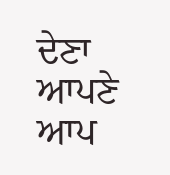ਦੇਣਾ ਆਪਣੇ ਆਪ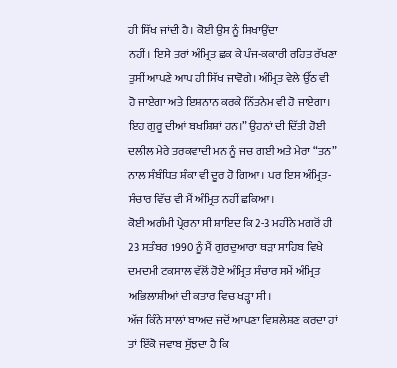ਹੀ ਸਿੱਖ ਜਾਂਦੀ ਹੈ। ਕੋਈ ਉਸ ਨੂੰ ਸਿਖਾਉਂਦਾ
ਨਹੀਂ। ਇਸੇ ਤਰਾਂ ਅੰਮ੍ਰਿਤ ਛਕ ਕੇ ਪੰਜ-ਕਕਾਰੀ ਰਹਿਤ ਰੱਖਣਾ
ਤੁਸੀਂ ਆਪਣੇ ਆਪ ਹੀ ਸਿੱਖ ਜਾਵੋਗੇ। ਅੰਮ੍ਰਿਤ ਵੇਲੇ ਉੱਠ ਵੀ
ਹੋ ਜਾਏਗਾ ਅਤੇ ਇਸ਼ਨਾਨ ਕਰਕੇ ਨਿੱਤਨੇਮ ਵੀ ਹੋ ਜਾਏਗਾ।
ਇਹ ਗੁਰੂ ਦੀਆਂ ਬਖਸ਼ਿਸ਼ਾਂ ਹਨ।” ਉਹਨਾਂ ਦੀ ਦਿੱਤੀ ਹੋਈ
ਦਲੀਲ ਮੇਰੇ ਤਰਕਵਾਦੀ ਮਨ ਨੂੰ ਜਚ ਗਈ ਅਤੇ ਮੇਰਾ “ਤਨ”
ਨਾਲ ਸੰਬੰਧਿਤ ਸ਼ੰਕਾ ਵੀ ਦੂਰ ਹੋ ਗਿਆ। ਪਰ ਇਸ ਅੰਮ੍ਰਿਤ-
ਸੰਚਾਰ ਵਿੱਚ ਵੀ ਮੈਂ ਅੰਮ੍ਰਿਤ ਨਹੀਂ ਛਕਿਆ।
ਕੋਈ ਅਗੰਮੀ ਪ੍ਰੇਰਨਾ ਸੀ ਸ਼ਾਇਦ ਕਿ 2-3 ਮਹੀਨੇ ਮਗਰੋਂ ਹੀ
23 ਸਤੰਬਰ 1990 ਨੂੰ ਮੈਂ ਗੁਰਦੁਆਰਾ ਥੜਾ ਸਾਹਿਬ ਵਿਖੇ
ਦਮਦਮੀ ਟਕਸਾਲ ਵੱਲੋਂ ਹੋਏ ਅੰਮ੍ਰਿਤ ਸੰਚਾਰ ਸਮੇਂ ਅੰਮ੍ਰਿਤ
ਅਭਿਲਾਸ਼ੀਆਂ ਦੀ ਕਤਾਰ ਵਿਚ ਖੜ੍ਹਾ ਸੀ।
ਅੱਜ ਕਿੰਨੇ ਸਾਲਾਂ ਬਾਅਦ ਜਦੋਂ ਆਪਣਾ ਵਿਸ਼ਲੇਸ਼ਣ ਕਰਦਾ ਹਾਂ
ਤਾਂ ਇੱਕੋ ਜਵਾਬ ਸੁੱਝਦਾ ਹੈ ਕਿ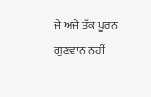ਜੇ ਅਜੇ ਤੱਕ ਪੂਰਨ ਗੁਣਵਾਨ ਨਹੀਂ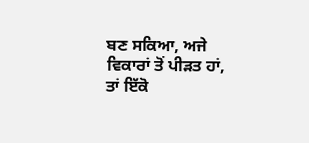ਬਣ ਸਕਿਆ, ਅਜੇ ਵਿਕਾਰਾਂ ਤੋਂ ਪੀੜਤ ਹਾਂ, ਤਾਂ ਇੱਕੋ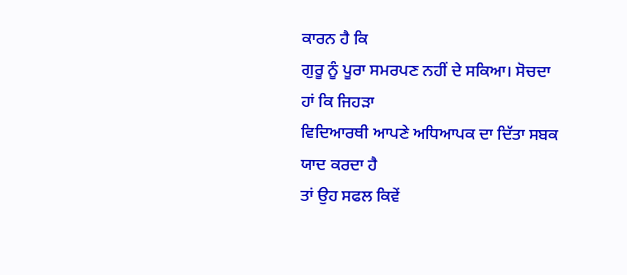ਕਾਰਨ ਹੈ ਕਿ
ਗੁਰੂ ਨੂੰ ਪੂਰਾ ਸਮਰਪਣ ਨਹੀਂ ਦੇ ਸਕਿਆ। ਸੋਚਦਾ ਹਾਂ ਕਿ ਜਿਹੜਾ
ਵਿਦਿਆਰਥੀ ਆਪਣੇ ਅਧਿਆਪਕ ਦਾ ਦਿੱਤਾ ਸਬਕ ਯਾਦ ਕਰਦਾ ਹੈ
ਤਾਂ ਉਹ ਸਫਲ ਕਿਵੇਂ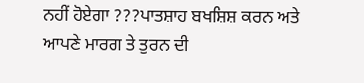ਨਹੀਂ ਹੋਏਗਾ ???ਪਾਤਸ਼ਾਹ ਬਖਸ਼ਿਸ਼ ਕਰਨ ਅਤੇ
ਆਪਣੇ ਮਾਰਗ ਤੇ ਤੁਰਨ ਦੀ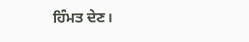ਹਿੰਮਤ ਦੇਣ।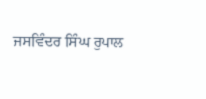ਜਸਵਿੰਦਰ ਸਿੰਘ ਰੁਪਾਲ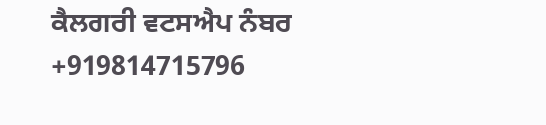ਕੈਲਗਰੀ ਵਟਸਐਪ ਨੰਬਰ +919814715796